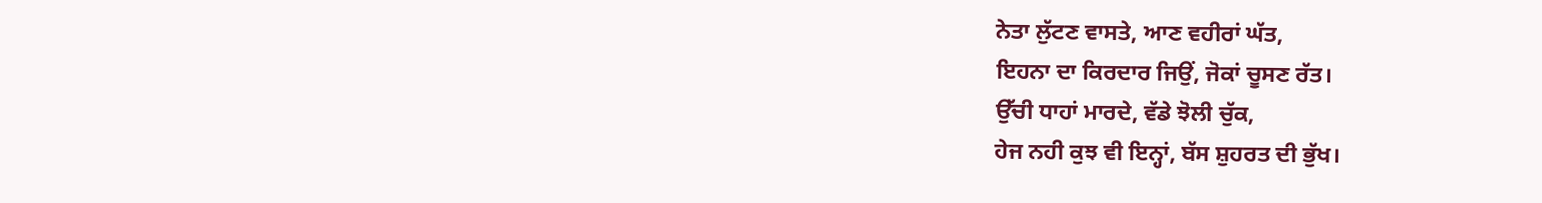ਨੇਤਾ ਲੁੱਟਣ ਵਾਸਤੇ, ਆਣ ਵਹੀਰਾਂ ਘੱਤ,
ਇਹਨਾ ਦਾ ਕਿਰਦਾਰ ਜਿਉਂ, ਜੋਕਾਂ ਚੂਸਣ ਰੱਤ।
ਉੱਚੀ ਧਾਹਾਂ ਮਾਰਦੇ, ਵੱਡੇ ਝੋਲੀ ਚੁੱਕ,
ਹੇਜ ਨਹੀ ਕੁਝ ਵੀ ਇਨ੍ਹਾਂ, ਬੱਸ ਸ਼ੁਹਰਤ ਦੀ ਭੁੱਖ।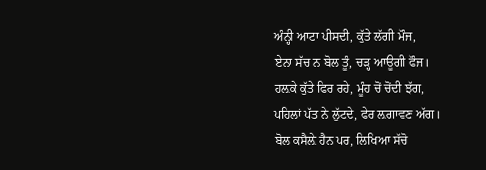ਅੰਨ੍ਹੀ ਆਟਾ ਪੀਸਦੀ, ਕੁੱਤੇ ਲੱਗੀ ਮੌਜ,
ਏਨਾ ਸੱਚ ਨ ਬੋਲ ਤੂੰ, ਚੜ੍ਹ ਆਊਗੀ ਫੌਜ।
ਹਲ਼ਕੇ ਕੁੱਤੇ ਫਿਰ ਰਹੇ, ਮੂੰਹ ਚੋਂ ਚੋਂਦੀ ਝੱਗ,
ਪਹਿਲਾਂ ਪੱਤ ਨੇ ਲੁੱਟਦੇ, ਫੇਰ ਲ਼ਗਾਵਣ ਅੱਗ।
ਬੋਲ ਕਸੈਲ਼ੇ ਹੈਨ ਪਰ, ਲਿਖਿਆ ਸੱਚੋ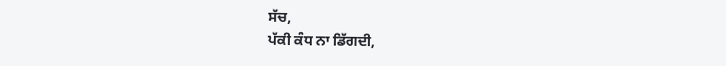ਸੱਚ,
ਪੱਕੀ ਕੰਧ ਨਾ ਡਿੱਗਦੀ,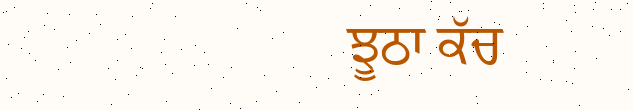ਝੂਠਾ ਕੱਚ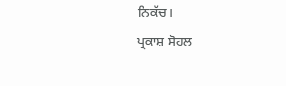ਨਿਕੱਚ।
ਪ੍ਰਕਾਸ਼ ਸੋਹਲ